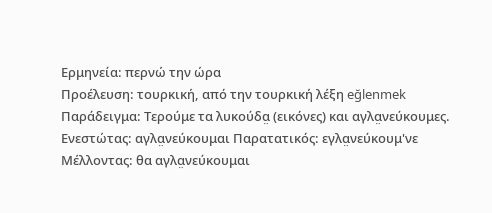Ερμηνεία: περνώ την ώρα
Προέλευση: τουρκική, από την τουρκική λέξη eğlenmek
Παράδειγμα: Τερούμε τα λυκούδα̤ (εικόνες) και αγλα̤νεύκουμες.
Ενεστώτας: αγλα̤νεύκουμαι Παρατατικός: εγλα̤νεύκουμ'νε Μέλλοντας: θα αγλα̤νεύκουμαι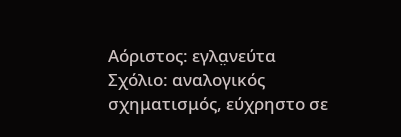Αόριστος: εγλα̤νεύτα
Σχόλιο: αναλογικός σχηματισμός, εύχρηστο σε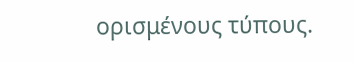ορισμένους τύπους.